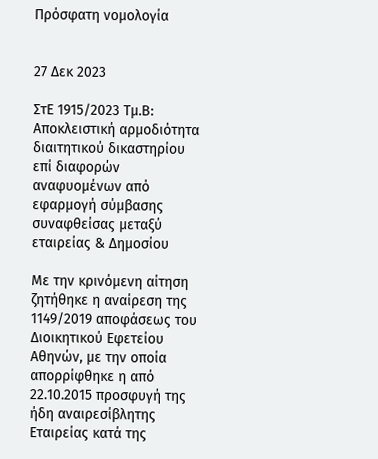Πρόσφατη νομολογία


27 Δεκ 2023

ΣτΕ 1915/2023 Τμ.Β: Αποκλειστική αρμοδιότητα διαιτητικού δικαστηρίου επί διαφορών αναφυομένων από εφαρμογή σύμβασης συναφθείσας μεταξύ εταιρείας & Δημοσίου

Με την κρινόμενη αίτηση ζητήθηκε η αναίρεση της 1149/2019 αποφάσεως του Διοικητικού Εφετείου Αθηνών, με την οποία απορρίφθηκε η από 22.10.2015 προσφυγή της ήδη αναιρεσίβλητης Εταιρείας κατά της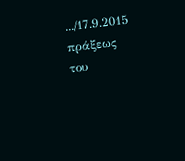.../17.9.2015 πράξεως του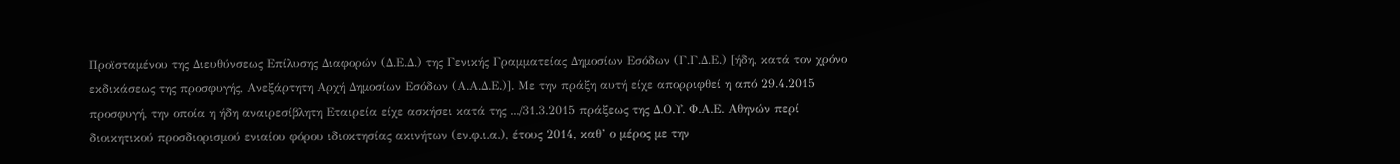Προϊσταμένου της Διευθύνσεως Επίλυσης Διαφορών (Δ.Ε.Δ.) της Γενικής Γραμματείας Δημοσίων Εσόδων (Γ.Γ.Δ.Ε.) [ήδη, κατά τον χρόνο εκδικάσεως της προσφυγής, Ανεξάρτητη Αρχή Δημοσίων Εσόδων (Α.Α.Δ.Ε.)]. Με την πράξη αυτή είχε απορριφθεί η από 29.4.2015 προσφυγή, την οποία η ήδη αναιρεσίβλητη Εταιρεία είχε ασκήσει κατά της .../31.3.2015 πράξεως της Δ.Ο.Υ. Φ.Α.Ε. Αθηνών περί διοικητικού προσδιορισμού ενιαίου φόρου ιδιοκτησίας ακινήτων (εν.φ.ι.α.), έτους 2014, καθ’ ο μέρος με την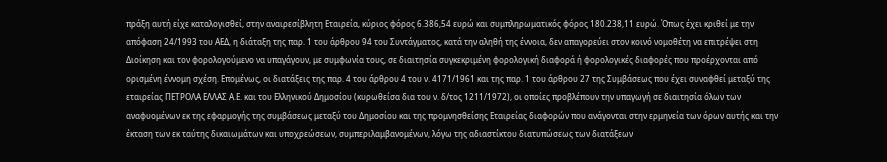πράξη αυτή είχε καταλογισθεί, στην αναιρεσίβλητη Εταιρεία, κύριος φόρος 6.386,54 ευρώ και συμπληρωματικός φόρος 180.238,11 ευρώ. Όπως έχει κριθεί με την απόφαση 24/1993 του ΑΕΔ, η διάταξη της παρ. 1 του άρθρου 94 του Συντάγματος, κατά την αληθή της έννοια, δεν απαγορεύει στον κοινό νομοθέτη να επιτρέψει στη Διοίκηση και τον φορολογούμενο να υπαγάγουν, με συμφωνία τους, σε διαιτησία συγκεκριμένη φορολογική διαφορά ή φορολογικές διαφορές που προέρχονται από ορισμένη έννομη σχέση. Επομένως, οι διατάξεις της παρ. 4 του άρθρου 4 του ν. 4171/1961 και της παρ. 1 του άρθρου 27 της Συμβάσεως που έχει συναφθεί μεταξύ της εταιρείας ΠΕΤΡΟΛΑ ΕΛΛΑΣ Α.Ε. και του Ελληνικού Δημοσίου (κυρωθείσα δια του ν. δ/τος 1211/1972), οι οποίες προβλέπουν την υπαγωγή σε διαιτησία όλων των αναφυομένων εκ της εφαρμογής της συμβάσεως μεταξύ του Δημοσίου και της προμνησθείσης Εταιρείας διαφορών που ανάγονται στην ερμηνεία των όρων αυτής και την έκταση των εκ ταύτης δικαιωμάτων και υποχρεώσεων, συμπεριλαμβανομένων, λόγω της αδιαστίκτου διατυπώσεως των διατάξεων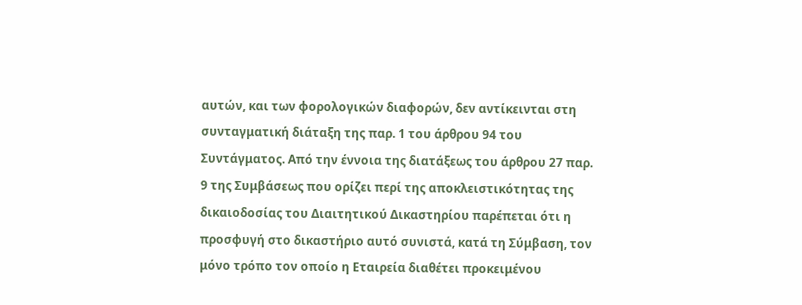αυτών, και των φορολογικών διαφορών, δεν αντίκεινται στη συνταγματική διάταξη της παρ. 1 του άρθρου 94 του Συντάγματος. Από την έννοια της διατάξεως του άρθρου 27 παρ. 9 της Συμβάσεως που ορίζει περί της αποκλειστικότητας της δικαιοδοσίας του Διαιτητικού Δικαστηρίου παρέπεται ότι η προσφυγή στο δικαστήριο αυτό συνιστά, κατά τη Σύμβαση, τον μόνο τρόπο τον οποίο η Εταιρεία διαθέτει προκειμένου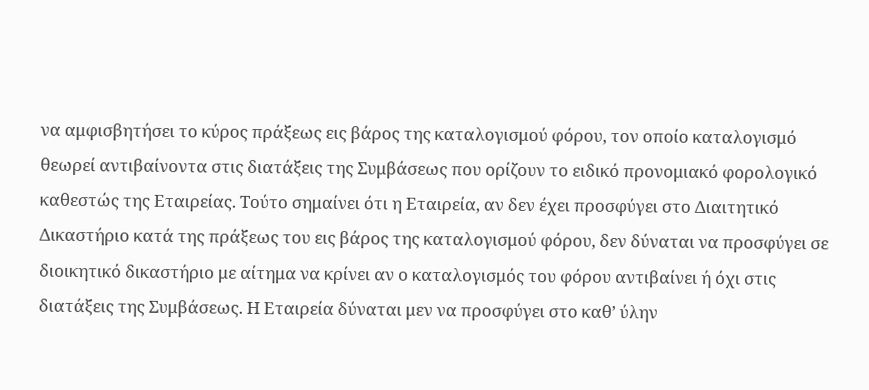να αμφισβητήσει το κύρος πράξεως εις βάρος της καταλογισμού φόρου, τον οποίο καταλογισμό θεωρεί αντιβαίνοντα στις διατάξεις της Συμβάσεως που ορίζουν το ειδικό προνομιακό φορολογικό καθεστώς της Εταιρείας. Τούτο σημαίνει ότι η Εταιρεία, αν δεν έχει προσφύγει στο Διαιτητικό Δικαστήριο κατά της πράξεως του εις βάρος της καταλογισμού φόρου, δεν δύναται να προσφύγει σε διοικητικό δικαστήριο με αίτημα να κρίνει αν ο καταλογισμός του φόρου αντιβαίνει ή όχι στις διατάξεις της Συμβάσεως. Η Εταιρεία δύναται μεν να προσφύγει στο καθ’ ύλην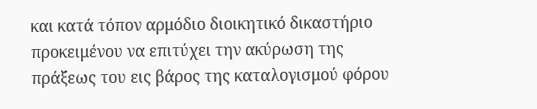και κατά τόπον αρμόδιο διοικητικό δικαστήριο προκειμένου να επιτύχει την ακύρωση της πράξεως του εις βάρος της καταλογισμού φόρου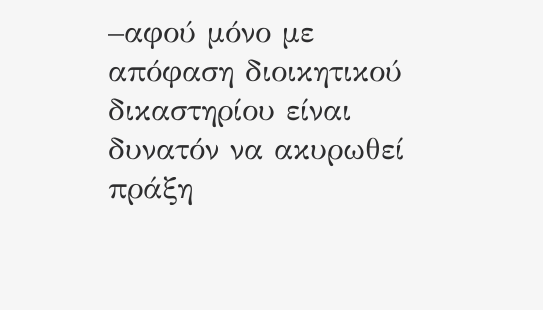–αφού μόνο με απόφαση διοικητικού δικαστηρίου είναι δυνατόν να ακυρωθεί πράξη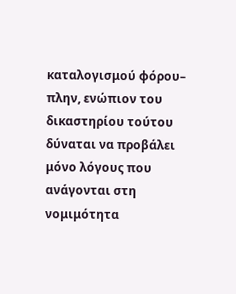καταλογισμού φόρου– πλην, ενώπιον του δικαστηρίου τούτου δύναται να προβάλει μόνο λόγους που ανάγονται στη νομιμότητα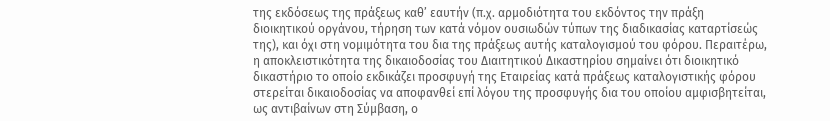της εκδόσεως της πράξεως καθ’ εαυτήν (π.χ. αρμοδιότητα του εκδόντος την πράξη διοικητικού οργάνου, τήρηση των κατά νόμον ουσιωδών τύπων της διαδικασίας καταρτίσεώς της), και όχι στη νομιμότητα του δια της πράξεως αυτής καταλογισμού του φόρου. Περαιτέρω, η αποκλειστικότητα της δικαιοδοσίας του Διαιτητικού Δικαστηρίου σημαίνει ότι διοικητικό δικαστήριο το οποίο εκδικάζει προσφυγή της Εταιρείας κατά πράξεως καταλογιστικής φόρου στερείται δικαιοδοσίας να αποφανθεί επί λόγου της προσφυγής δια του οποίου αμφισβητείται, ως αντιβαίνων στη Σύμβαση, ο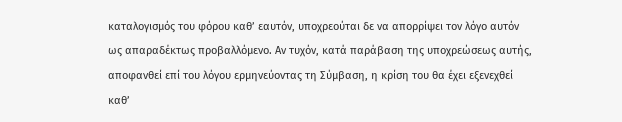καταλογισμός του φόρου καθ’ εαυτόν, υποχρεούται δε να απορρίψει τον λόγο αυτόν ως απαραδέκτως προβαλλόμενο. Αν τυχόν, κατά παράβαση της υποχρεώσεως αυτής, αποφανθεί επί του λόγου ερμηνεύοντας τη Σύμβαση, η κρίση του θα έχει εξενεχθεί καθ’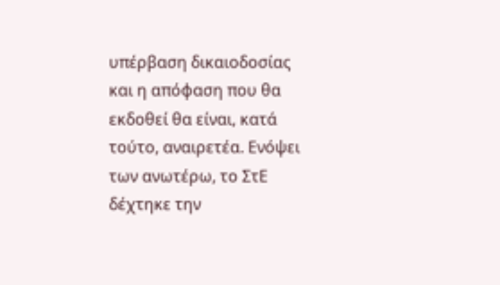υπέρβαση δικαιοδοσίας και η απόφαση που θα εκδοθεί θα είναι, κατά τούτο, αναιρετέα. Ενόψει των ανωτέρω, το ΣτΕ δέχτηκε την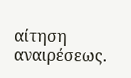αίτηση αναιρέσεως.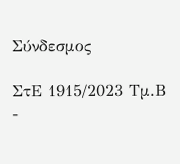Σύνδεσμος

ΣτΕ 1915/2023 Τμ.Β -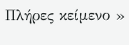Πλήρες κείμενο »